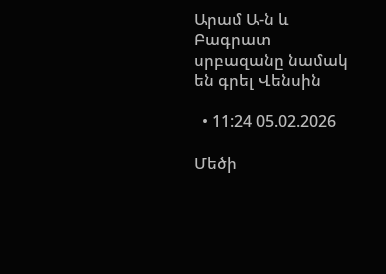Արամ Ա-ն և Բագրատ սրբազանը նամակ են գրել Վենսին

  • 11:24 05.02.2026

Մեծի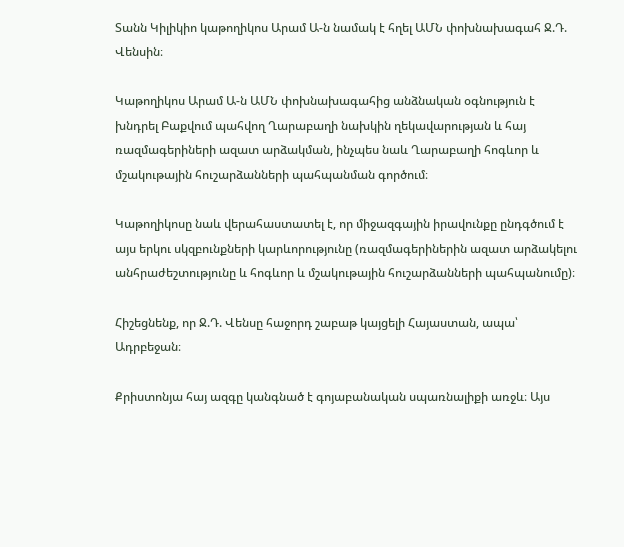Տանն Կիլիկիո կաթողիկոս Արամ Ա-ն նամակ է հղել ԱՄՆ փոխնախագահ Ջ.Դ. Վենսին։

Կաթողիկոս Արամ Ա-ն ԱՄՆ փոխնախագահից անձնական օգնություն է խնդրել Բաքվում պահվող Ղարաբաղի նախկին ղեկավարության և հայ ռազմագերիների ազատ արձակման, ինչպես նաև Ղարաբաղի հոգևոր և մշակութային հուշարձանների պահպանման գործում։

Կաթողիկոսը նաև վերահաստատել է, որ միջազգային իրավունքը ընդգծում է այս երկու սկզբունքների կարևորությունը (ռազմագերիներին ազատ արձակելու անհրաժեշտությունը և հոգևոր և մշակութային հուշարձանների պահպանումը)։

Հիշեցնենք, որ Ջ.Դ. Վենսը հաջորդ շաբաթ կայցելի Հայաստան, ապա՝ Ադրբեջան։

Քրիստոնյա հայ ազգը կանգնած է գոյաբանական սպառնալիքի առջև։ Այս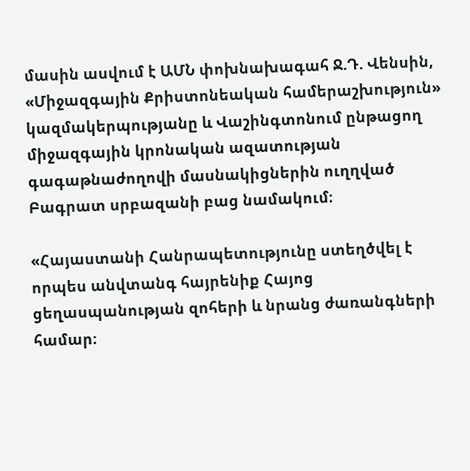մասին ասվում է ԱՄՆ փոխնախագահ Ջ.Դ. Վենսին, «Միջազգային Քրիստոնեական համերաշխություն» կազմակերպությանը և Վաշինգտոնում ընթացող միջազգային կրոնական ազատության գագաթնաժողովի մասնակիցներին ուղղված Բագրատ սրբազանի բաց նամակում։

«Հայաստանի Հանրապետությունը ստեղծվել է որպես անվտանգ հայրենիք Հայոց ցեղասպանության զոհերի և նրանց ժառանգների համար։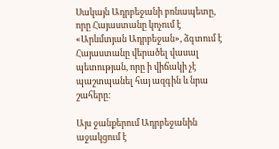Սակայն Ադրբեջանի բռնապետը, որը Հայաստանը կոչում է «Արևմտյան Ադրբեջան», ձգտում է Հայաստանը վերածել վասալ պետության, որը ի վիճակի չէ պաշտպանել հայ ազգին և նրա շահերը։

Այս ջանքերում Ադրբեջանին աջակցում է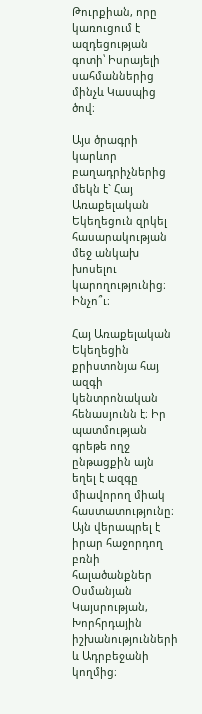Թուրքիան, որը կառուցում է ազդեցության գոտի՝ Իսրայելի սահմաններից մինչև Կասպից ծով։

Այս ծրագրի կարևոր բաղադրիչներից մեկն է` Հայ Առաքելական Եկեղեցուն զրկել հասարակության մեջ անկախ խոսելու կարողությունից։ Ինչո՞ւ։

Հայ Առաքելական Եկեղեցին քրիստոնյա հայ ազգի կենտրոնական հենասյունն է։ Իր պատմության գրեթե ողջ ընթացքին այն եղել է ազգը միավորող միակ հաստատությունը։ Այն վերապրել է իրար հաջորդող բռնի հալածանքներ Օսմանյան Կայսրության, Խորհրդային իշխանությունների և Ադրբեջանի կողմից։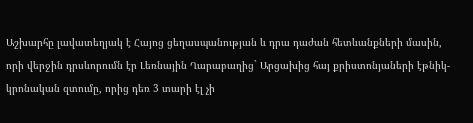Աշխարհը լավատեղյակ է Հայոց ցեղասպանության և դրա դաժան հետևանքների մասին, որի վերջին դրսևորումն էր Լեռնային Ղարաբաղից` Արցախից հայ քրիստոնյաների էթնիկ-կրոնական զտումը, որից դեռ 3 տարի էլ չի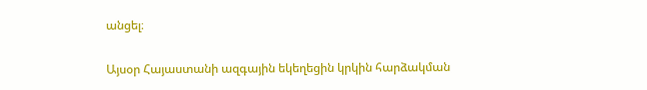անցել։

Այսօր Հայաստանի ազգային եկեղեցին կրկին հարձակման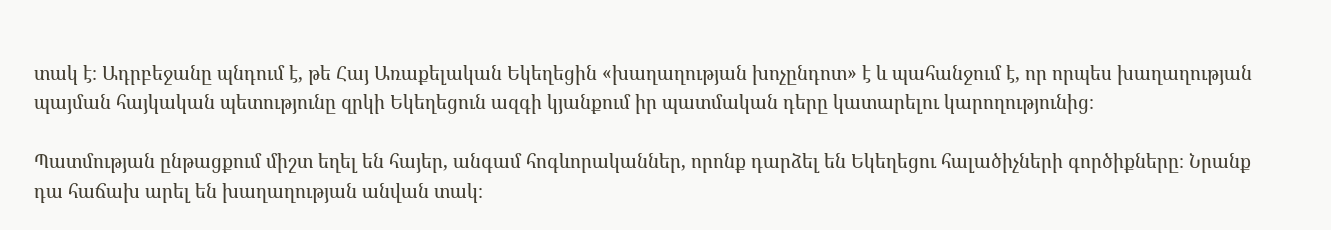տակ է։ Ադրբեջանը պնդում է, թե Հայ Առաքելական Եկեղեցին «խաղաղության խոչընդոտ» է և պահանջում է, որ որպես խաղաղության պայման հայկական պետությունը զրկի Եկեղեցուն ազգի կյանքում իր պատմական դերը կատարելու կարողությունից։

Պատմության ընթացքում միշտ եղել են հայեր, անգամ հոգևորականներ, որոնք դարձել են Եկեղեցու հալածիչների գործիքները։ Նրանք դա հաճախ արել են խաղաղության անվան տակ։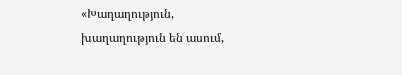«Խաղաղություն, խաղաղություն են ասում,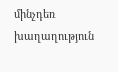մինչդեռ խաղաղություն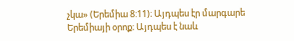չկա» (Երեմիա 8:11)։ Այդպես էր մարգարե Երեմիայի օրոք։ Այդպես է նաև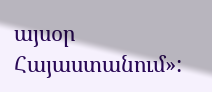այսօր Հայաստանում»: